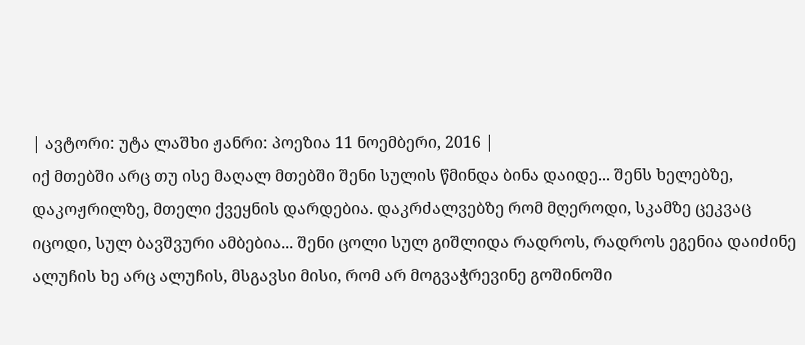| ავტორი: უტა ლაშხი ჟანრი: პოეზია 11 ნოემბერი, 2016 |
იქ მთებში არც თუ ისე მაღალ მთებში შენი სულის წმინდა ბინა დაიდე... შენს ხელებზე, დაკოჟრილზე, მთელი ქვეყნის დარდებია. დაკრძალვებზე რომ მღეროდი, სკამზე ცეკვაც იცოდი, სულ ბავშვური ამბებია... შენი ცოლი სულ გიშლიდა რადროს, რადროს ეგენია დაიძინე ალუჩის ხე არც ალუჩის, მსგავსი მისი, რომ არ მოგვაჭრევინე გოშინოში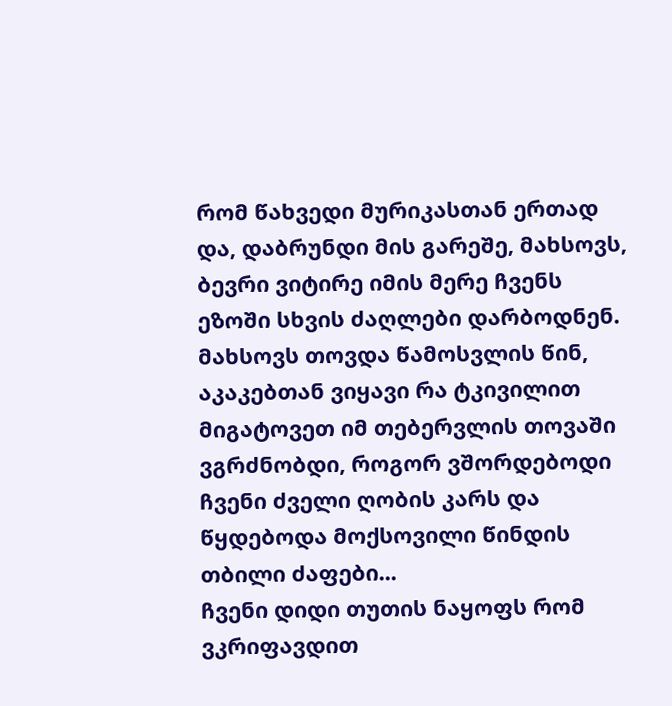რომ წახვედი მურიკასთან ერთად და, დაბრუნდი მის გარეშე, მახსოვს, ბევრი ვიტირე იმის მერე ჩვენს ეზოში სხვის ძაღლები დარბოდნენ.
მახსოვს თოვდა წამოსვლის წინ, აკაკებთან ვიყავი რა ტკივილით მიგატოვეთ იმ თებერვლის თოვაში ვგრძნობდი, როგორ ვშორდებოდი ჩვენი ძველი ღობის კარს და წყდებოდა მოქსოვილი წინდის თბილი ძაფები...
ჩვენი დიდი თუთის ნაყოფს რომ ვკრიფავდით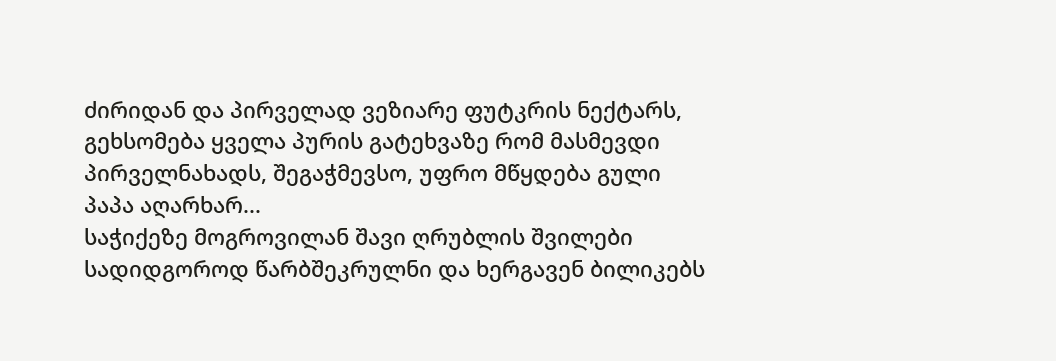ძირიდან და პირველად ვეზიარე ფუტკრის ნექტარს, გეხსომება ყველა პურის გატეხვაზე რომ მასმევდი პირველნახადს, შეგაჭმევსო, უფრო მწყდება გული პაპა აღარხარ...
საჭიქეზე მოგროვილან შავი ღრუბლის შვილები სადიდგოროდ წარბშეკრულნი და ხერგავენ ბილიკებს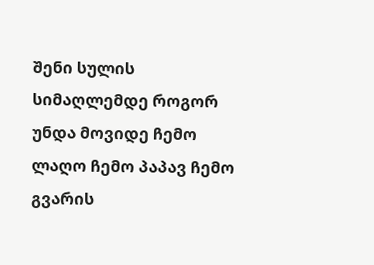შენი სულის სიმაღლემდე როგორ უნდა მოვიდე ჩემო ლაღო ჩემო პაპავ ჩემო გვარის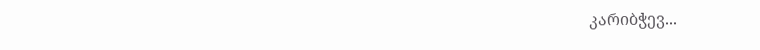კარიბჭევ...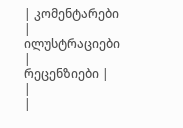| კომენტარები |
ილუსტრაციები |
რეცენზიები |
|
|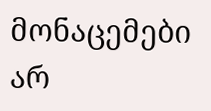მონაცემები არ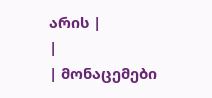არის |
|
| მონაცემები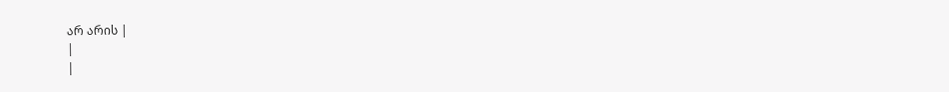არ არის |
|
|